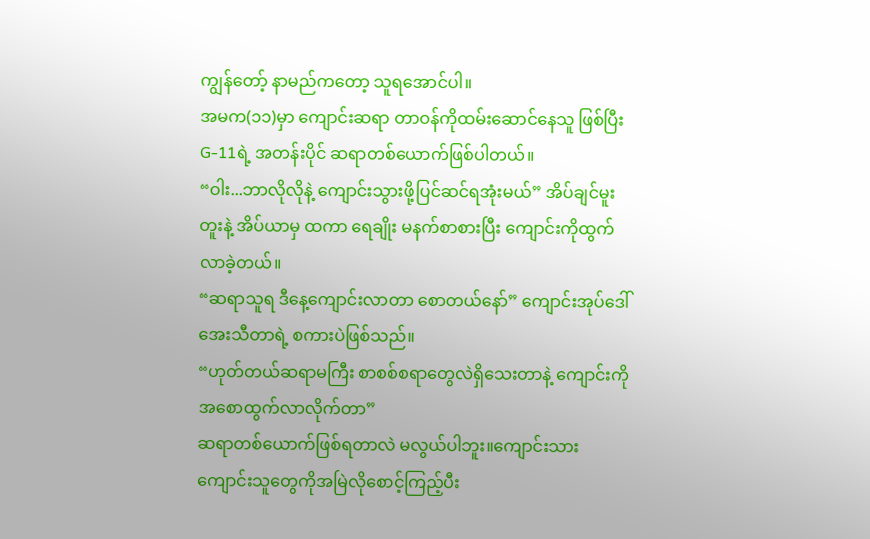ကျွန်တော့် နာမည်ကတော့ သူရအောင်ပါ။
အမက(၁၁)မှာ ကျောင်းဆရာ တာဝန်ကိုထမ်းဆောင်နေသူ ဖြစ်ပြီး G-11ရဲ့ အတန်းပိုင် ဆရာတစ်ယောက်ဖြစ်ပါတယ်။
“ဝါး...ဘာလိုလိုနဲ့ ကျောင်းသွားဖို့ပြင်ဆင်ရအုံးမယ်” အိပ်ချင်မူးတူးနဲ့ အိပ်ယာမှ ထကာ ရေချိုး မနက်စာစားပြီး ကျောင်းကိုထွက်လာခဲ့တယ်။
“ဆရာသူရ ဒီနေ့ကျောင်းလာတာ စောတယ်နော်” ကျောင်းအုပ်ဒေါ်အေးသီတာရဲ့ စကားပဲဖြစ်သည်။
“ဟုတ်တယ်ဆရာမကြီး စာစစ်စရာတွေလဲရှိသေးတာနဲ့ ကျောင်းကိုအစောထွက်လာလိုက်တာ”
ဆရာတစ်ယောက်ဖြစ်ရတာလဲ မလွယ်ပါဘူး။ကျောင်းသားကျောင်းသူတွေကိုအမြဲလိုစောင့်ကြည့်ပီး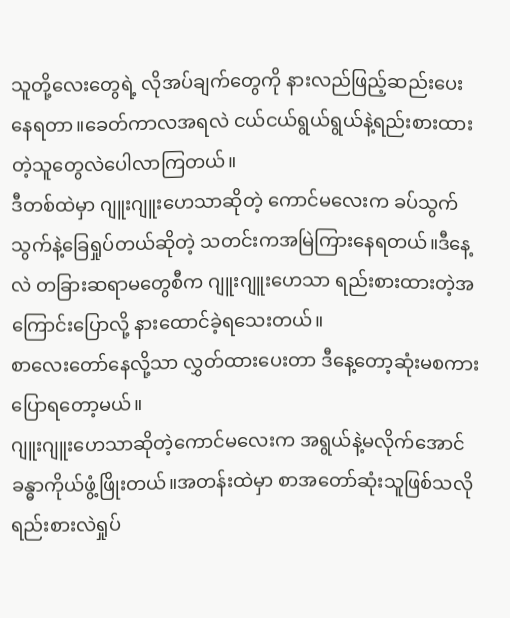သူတို့လေးတွေရဲ့ လိုအပ်ချက်တွေကို နားလည်ဖြည့်ဆည်းပေးနေရတာ။ခေတ်ကာလအရလဲ ငယ်ငယ်ရွယ်ရွယ်နဲ့ရည်းစားထားတဲ့သူတွေလဲပေါလာကြတယ်။
ဒီတစ်ထဲမှာ ဂျူးဂျူးဟေသာဆိုတဲ့ ကောင်မလေးက ခပ်သွက်သွက်နဲ့ခြေရှုပ်တယ်ဆိုတဲ့ သတင်းကအမြဲကြားနေရတယ်။ဒီနေ့လဲ တခြားဆရာမတွေစီက ဂျူးဂျူးဟေသာ ရည်းစားထားတဲ့အကြောင်းပြောလို့ နားထောင်ခဲ့ရသေးတယ်။
စာလေးတော်နေလို့သာ လွှတ်ထားပေးတာ ဒီနေ့တော့ဆုံးမစကားပြောရတော့မယ်။
ဂျူးဂျူးဟေသာဆိုတဲ့ကောင်မလေးက အရွယ်နဲ့မလိုက်အောင် ခန္ဓာကိုယ်ဖွံ့ဖြိုးတယ်။အတန်းထဲမှာ စာအတော်ဆုံးသူဖြစ်သလို ရည်းစားလဲရှုပ်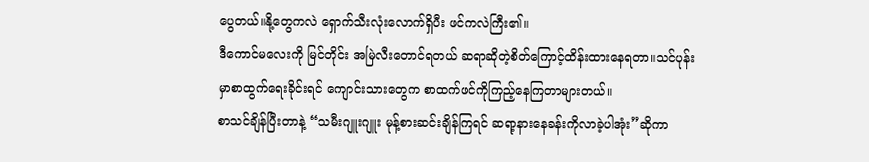ပွေတယ်။နို့တွေကလဲ ရှောက်သီးလုံးလောက်ရှိပီး ဖင်ကလဲကြီး၏။
ဒီကောင်မလေးကို မြင်တိုင်း အမြဲလီးတောင်ရတယ် ဆရာဆိုတဲ့စိတ်ကြောင့်ထိန်းထားနေရတာ။သင်ပုန်းမှာစာထွက်ရေးခိုင်းရင် ကျောင်းသားတွေက စာထက်ဖင်ကိုကြည့်နေကြတာများတယ်။
စာသင်ချိန်ပြီးတာနဲ့ “သမီးဂျူးဂျူး မုန့်စားဆင်းချိန်ကြရင် ဆရာ့နားနေခန်းကိုလာခဲ့ပါအုံး”ဆိုကာ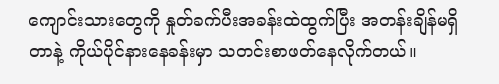ကျောင်းသားတွေကို နှုတ်ခက်ပီးအခန်းထဲထွက်ပြီး အတန်းချိန်မရှိတာနဲ့ ကိုယ်ပိုင်နားနေခန်းမှာ သတင်းစာဖတ်နေလိုက်တယ်။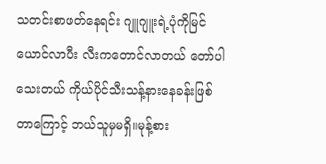သတင်းစာဖတ်နေရင်း ဂျူဂျူးရဲ့ပုံကိုမြင်ယောင်လာပီး လီးကတောင်လာတယ် တော်ပါသေးတယ် ကိုယ်ပိုင်သီးသန့်နားနေခန်းဖြစ်တာကြောင့် ဘယ်သူမှမရှိ။မုန့်စား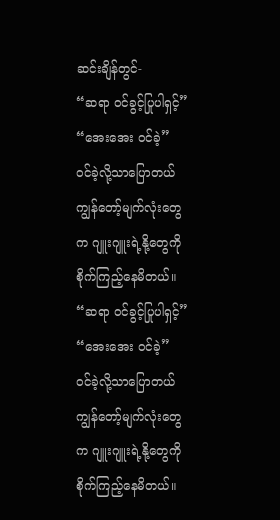ဆင်းချိန်တွင်-
“ဆရာ ဝင်ခွင့်ပြုပါရှင့်”
“အေးအေး ဝင်ခဲ့”
ဝင်ခဲ့လို့သာပြောတယ် ကျွန်တော့်မျက်လုံးတွေက ဂျူးဂျူးရဲ့နို့တွေကိုစိုက်ကြည့်နေမိတယ်။
“ဆရာ ဝင်ခွင့်ပြုပါရှင့်”
“အေးအေး ဝင်ခဲ့”
ဝင်ခဲ့လို့သာပြောတယ် ကျွန်တော့်မျက်လုံးတွေက ဂျူးဂျူးရဲ့နို့တွေကိုစိုက်ကြည့်နေမိတယ်။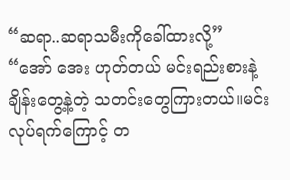“ဆရာ..ဆရာသမီးကိုခေါ်ထားလို့”
“အော် အေး ဟုတ်တယ် မင်းရည်းစားနဲ့ချိန်းတွေ့နဲ့တဲ့ သတင်းတွေကြားတယ်။မင်းလုပ်ရက်ကြောင့် တ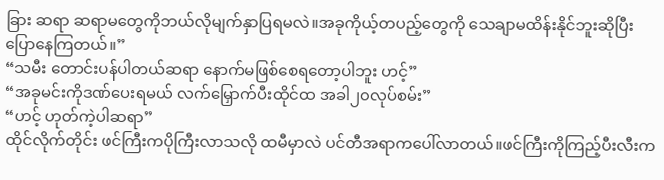ခြား ဆရာ ဆရာမတွေကိုဘယ်လိုမျက်နှာပြရမလဲ။အခုကိုယ့်တပည့်တွေကို သေချာမထိန်းနိုင်ဘူးဆိုပြီးပြောနေကြတယ်။”
“သမီး တောင်းပန်ပါတယ်ဆရာ နောက်မဖြစ်စေရတော့ပါဘူး ဟင့်”
“အခုမင်းကိုဒဏ်ပေးရမယ် လက်မြှောက်ပီးထိုင်ထ အခါ၂၀လုပ်စမ်း”
“ဟင့် ဟုတ်ကဲ့ပါဆရာ”
ထိုင်လိုက်တိုင်း ဖင်ကြီးကပိုကြီးလာသလို ထမီမှာလဲ ပင်တီအရာကပေါ်လာတယ်။ဖင်ကြီးကိုကြည့်ပီးလီးက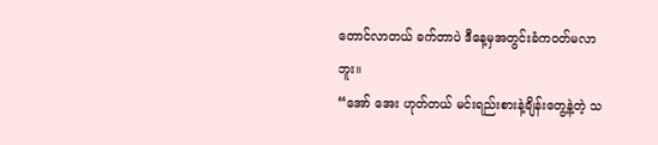တောင်လာတယ် ခက်တာပဲ ဒီနေ့မှအတွင်းခံကဝတ်မလာဘူး။
“အော် အေး ဟုတ်တယ် မင်းရည်းစားနဲ့ချိန်းတွေ့နဲ့တဲ့ သ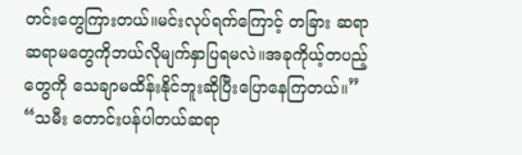တင်းတွေကြားတယ်။မင်းလုပ်ရက်ကြောင့် တခြား ဆရာ ဆရာမတွေကိုဘယ်လိုမျက်နှာပြရမလဲ။အခုကိုယ့်တပည့်တွေကို သေချာမထိန်းနိုင်ဘူးဆိုပြီးပြောနေကြတယ်။”
“သမီး တောင်းပန်ပါတယ်ဆရာ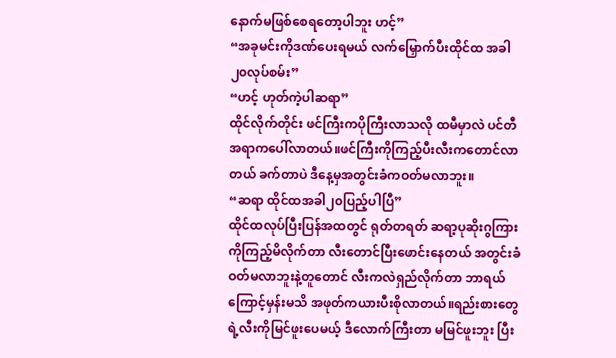နောက်မဖြစ်စေရတော့ပါဘူး ဟင့်”
“အခုမင်းကိုဒဏ်ပေးရမယ် လက်မြှောက်ပီးထိုင်ထ အခါ၂၀လုပ်စမ်း”
“ဟင့် ဟုတ်ကဲ့ပါဆရာ”
ထိုင်လိုက်တိုင်း ဖင်ကြီးကပိုကြီးလာသလို ထမီမှာလဲ ပင်တီအရာကပေါ်လာတယ်။ဖင်ကြီးကိုကြည့်ပီးလီးကတောင်လာတယ် ခက်တာပဲ ဒီနေ့မှအတွင်းခံကဝတ်မလာဘူး။
“ဆရာ ထိုင်ထအခါ၂၀ပြည့်ပါပြီ”
ထိုင်ထလုပ်ပြီးပြန်အထတွင် ရုတ်တရတ် ဆရာ့ပုဆိုးဂွကြားကိုကြည့်မိလိုက်တာ လီးတောင်ပြီးဖောင်းနေတယ် အတွင်းခံဝတ်မလာဘူးနဲ့တူတောင် လီးကလဲရှည်လိုက်တာ ဘာရယ်ကြောင့်မှန်းမသိ အဖုတ်ကယားပီးစိုလာတယ်။ရည်းစားတွေရဲ့လီးကိုမြင်ဖူးပေမယ့် ဒီလောက်ကြီးတာ မမြင်ဖူးဘူး ပြီး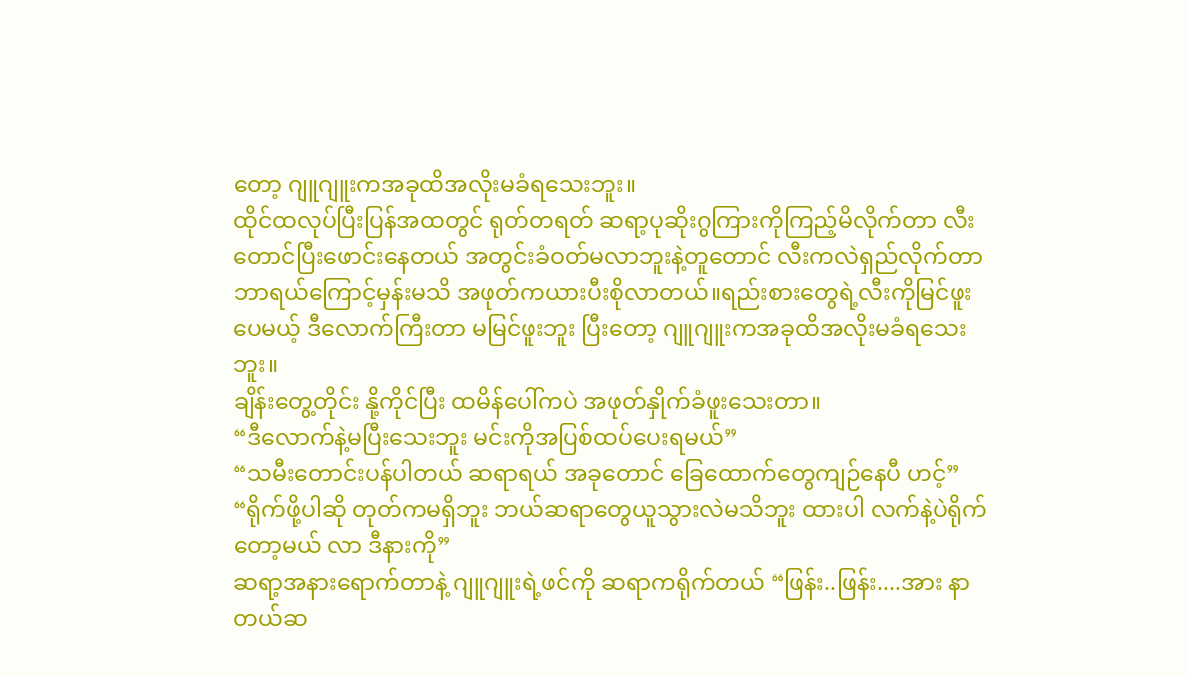တော့ ဂျူဂျူးကအခုထိအလိုးမခံရသေးဘူး။
ထိုင်ထလုပ်ပြီးပြန်အထတွင် ရုတ်တရတ် ဆရာ့ပုဆိုးဂွကြားကိုကြည့်မိလိုက်တာ လီးတောင်ပြီးဖောင်းနေတယ် အတွင်းခံဝတ်မလာဘူးနဲ့တူတောင် လီးကလဲရှည်လိုက်တာ ဘာရယ်ကြောင့်မှန်းမသိ အဖုတ်ကယားပီးစိုလာတယ်။ရည်းစားတွေရဲ့လီးကိုမြင်ဖူးပေမယ့် ဒီလောက်ကြီးတာ မမြင်ဖူးဘူး ပြီးတော့ ဂျူဂျူးကအခုထိအလိုးမခံရသေးဘူး။
ချိန်းတွေ့တိုင်း နို့ကိုင်ပြီး ထမိန်ပေါ်ကပဲ အဖုတ်နှိုက်ခံဖူးသေးတာ။
“ဒီလောက်နဲ့မပြီးသေးဘူး မင်းကိုအပြစ်ထပ်ပေးရမယ်”
“သမီးတောင်းပန်ပါတယ် ဆရာရယ် အခုတောင် ခြေထောက်တွေကျဉ်နေပီ ဟင့်”
“ရိုက်ဖို့ပါဆို တုတ်ကမရှိဘူး ဘယ်ဆရာတွေယူသွားလဲမသိဘူး ထားပါ လက်နဲ့ပဲရိုက်တော့မယ် လာ ဒီနားကို”
ဆရာ့အနားရောက်တာနဲ့ ဂျူဂျူးရဲ့ဖင်ကို ဆရာကရိုက်တယ် “ဖြန်း..ဖြန်း....အား နာတယ်ဆ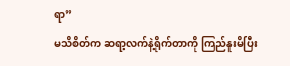ရာ”
မသိစိတ်က ဆရာ့လက်နဲ့ရိုက်တာကို ကြည်နူးမိပြီး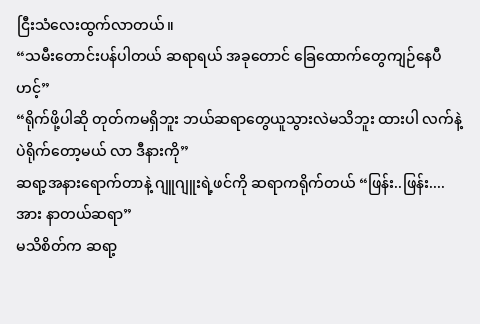ငြီးသံလေးထွက်လာတယ်။
“သမီးတောင်းပန်ပါတယ် ဆရာရယ် အခုတောင် ခြေထောက်တွေကျဉ်နေပီ ဟင့်”
“ရိုက်ဖို့ပါဆို တုတ်ကမရှိဘူး ဘယ်ဆရာတွေယူသွားလဲမသိဘူး ထားပါ လက်နဲ့ပဲရိုက်တော့မယ် လာ ဒီနားကို”
ဆရာ့အနားရောက်တာနဲ့ ဂျူဂျူးရဲ့ဖင်ကို ဆရာကရိုက်တယ် “ဖြန်း..ဖြန်း....အား နာတယ်ဆရာ”
မသိစိတ်က ဆရာ့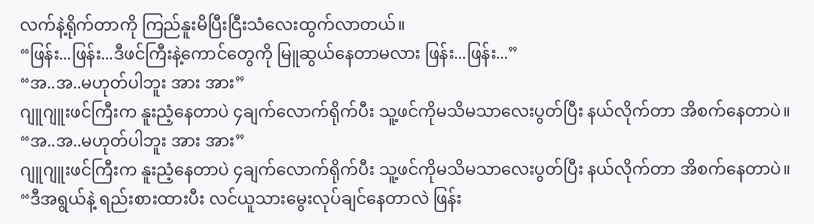လက်နဲ့ရိုက်တာကို ကြည်နူးမိပြီးငြီးသံလေးထွက်လာတယ်။
“ဖြန်း...ဖြန်း...ဒီဖင်ကြီးနဲ့ကောင်တွေကို မြူဆွယ်နေတာမလား ဖြန်း...ဖြန်း...”
“အ..အ..မဟုတ်ပါဘူး အား အား”
ဂျူဂျူးဖင်ကြီးက နူးညံ့နေတာပဲ ၄ချက်လောက်ရိုက်ပီး သူ့ဖင်ကိုမသိမသာလေးပွတ်ပြီး နယ်လိုက်တာ အိစက်နေတာပဲ။
“အ..အ..မဟုတ်ပါဘူး အား အား”
ဂျူဂျူးဖင်ကြီးက နူးညံ့နေတာပဲ ၄ချက်လောက်ရိုက်ပီး သူ့ဖင်ကိုမသိမသာလေးပွတ်ပြီး နယ်လိုက်တာ အိစက်နေတာပဲ။
“ဒီအရွယ်နဲ့ ရည်းစားထားပီး လင်ယူသားမွေးလုပ်ချင်နေတာလဲ ဖြန်း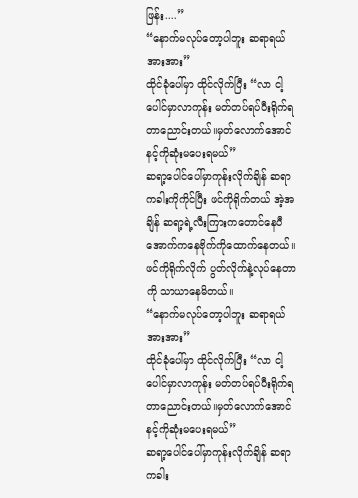ဖြန်း....”
“နောက်မလုပ်တော့ပါဘူး ဆရာရယ် အားအား”
ထိုင်ခုံပေါ်မှာ ထိုင်လိုက်ပြီး “လာ ငါ့ပေါင်မှာလာကုန်း မတ်တပ်ရပ်ပီးရိုက်ရတာညောင်းတယ်။မှတ်လောက်အောင် နင့်ကိုဆုံးမပေးရမယ်”
ဆရာ့ပေါင်ပေါ်မှာကုန်းလိုက်ချိန် ဆရာကခါးကိုကိုင်ပြီး ဖင်ကိုရိုက်တယ် အဲ့အချိန် ဆရာ့ရဲ့လီးကြားကတောင်နေပီ အောက်ကနေဗိုက်ကိုထောက်နေတယ်။ဖင်ကိုရိုက်လိုက် ပွတ်လိုက်နဲ့လုပ်နေတာကို သာယာနေမိတယ်။
“နောက်မလုပ်တော့ပါဘူး ဆရာရယ် အားအား”
ထိုင်ခုံပေါ်မှာ ထိုင်လိုက်ပြီး “လာ ငါ့ပေါင်မှာလာကုန်း မတ်တပ်ရပ်ပီးရိုက်ရတာညောင်းတယ်။မှတ်လောက်အောင် နင့်ကိုဆုံးမပေးရမယ်”
ဆရာ့ပေါင်ပေါ်မှာကုန်းလိုက်ချိန် ဆရာကခါး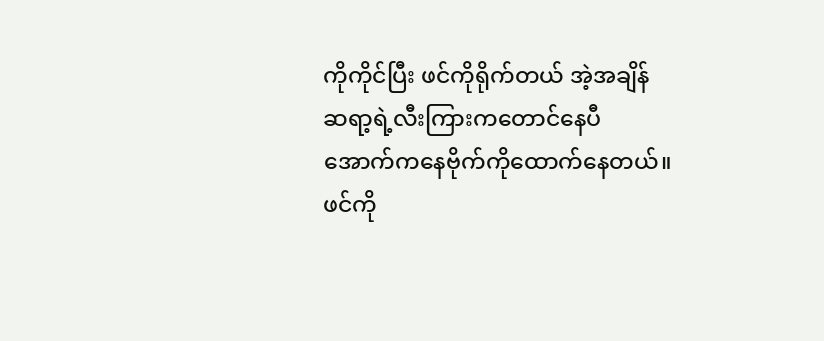ကိုကိုင်ပြီး ဖင်ကိုရိုက်တယ် အဲ့အချိန် ဆရာ့ရဲ့လီးကြားကတောင်နေပီ အောက်ကနေဗိုက်ကိုထောက်နေတယ်။ဖင်ကို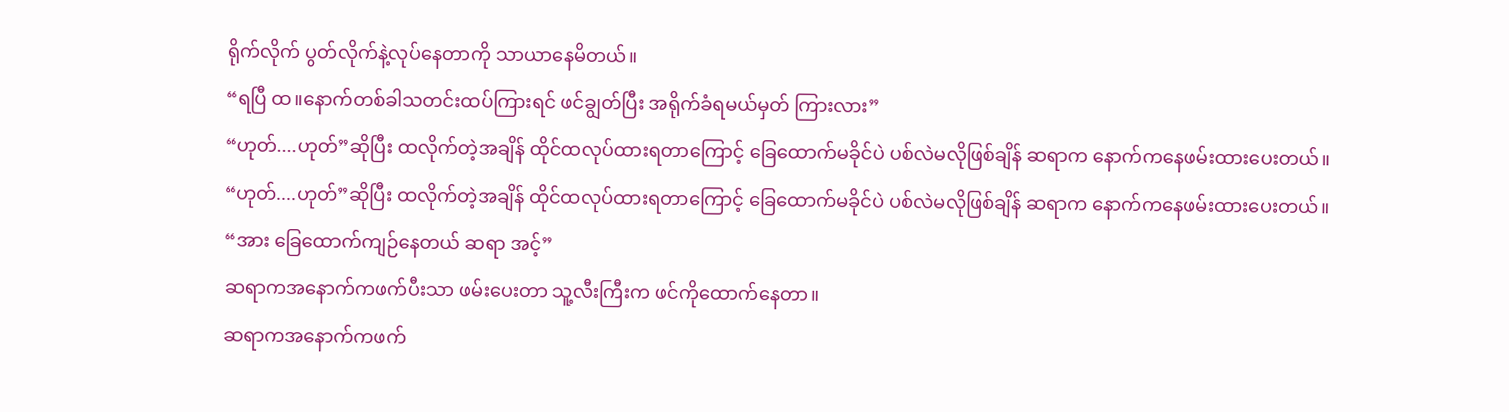ရိုက်လိုက် ပွတ်လိုက်နဲ့လုပ်နေတာကို သာယာနေမိတယ်။
“ရပြီ ထ။နောက်တစ်ခါသတင်းထပ်ကြားရင် ဖင်ချွတ်ပြီး အရိုက်ခံရမယ်မှတ် ကြားလား”
“ဟုတ်....ဟုတ်”ဆိုပြီး ထလိုက်တဲ့အချိန် ထိုင်ထလုပ်ထားရတာကြောင့် ခြေထောက်မခိုင်ပဲ ပစ်လဲမလိုဖြစ်ချိန် ဆရာက နောက်ကနေဖမ်းထားပေးတယ်။
“ဟုတ်....ဟုတ်”ဆိုပြီး ထလိုက်တဲ့အချိန် ထိုင်ထလုပ်ထားရတာကြောင့် ခြေထောက်မခိုင်ပဲ ပစ်လဲမလိုဖြစ်ချိန် ဆရာက နောက်ကနေဖမ်းထားပေးတယ်။
“အား ခြေထောက်ကျဉ်နေတယ် ဆရာ အင့်”
ဆရာကအနောက်ကဖက်ပီးသာ ဖမ်းပေးတာ သူ့လီးကြီးက ဖင်ကိုထောက်နေတာ။
ဆရာကအနောက်ကဖက်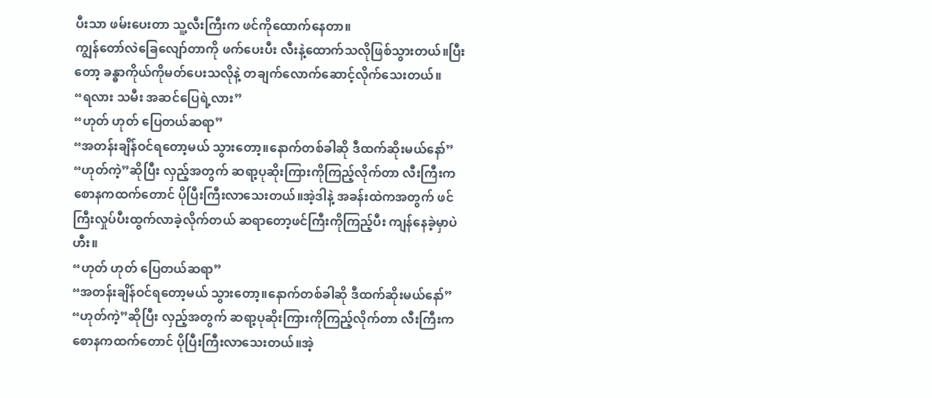ပီးသာ ဖမ်းပေးတာ သူ့လီးကြီးက ဖင်ကိုထောက်နေတာ။
ကျွန်တော်လဲခြေလျော်တာကို ဖက်ပေးပီး လီးနဲ့ထောက်သလိုဖြစ်သွားတယ်။ပြီးတော့ ခန္ဓာကိုယ်ကိုမတ်ပေးသလိုနဲ့ တချက်လောက်ဆောင့်လိုက်သေးတယ်။
“ရလား သမီး အဆင်ပြေရဲ့လား”
“ဟုတ် ဟုတ် ပြေတယ်ဆရာ”
“အတန်းချိန်ဝင်ရတော့မယ် သွားတော့။နောက်တစ်ခါဆို ဒီထက်ဆိုးမယ်နော်”
“ဟုတ်ကဲ့”ဆိုပြီး လှည့်အတွက် ဆရာ့ပုဆိုးကြားကိုကြည့်လိုက်တာ လီးကြီးကစောနကထက်တောင် ပိုပြီးကြီးလာသေးတယ်။အဲ့ဒါနဲ့ အခန်းထဲကအတွက် ဖင်ကြီးလှုပ်ပီးထွက်လာခဲ့လိုက်တယ် ဆရာတော့ဖင်ကြီးကိုကြည့်ပီး ကျန်နေခဲ့မှာပဲ ဟီး။
“ဟုတ် ဟုတ် ပြေတယ်ဆရာ”
“အတန်းချိန်ဝင်ရတော့မယ် သွားတော့။နောက်တစ်ခါဆို ဒီထက်ဆိုးမယ်နော်”
“ဟုတ်ကဲ့”ဆိုပြီး လှည့်အတွက် ဆရာ့ပုဆိုးကြားကိုကြည့်လိုက်တာ လီးကြီးကစောနကထက်တောင် ပိုပြီးကြီးလာသေးတယ်။အဲ့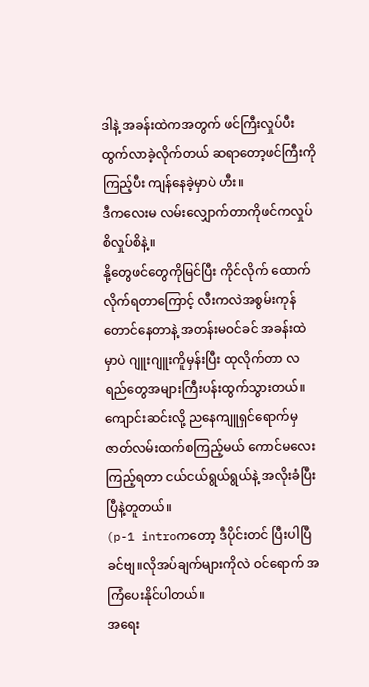ဒါနဲ့ အခန်းထဲကအတွက် ဖင်ကြီးလှုပ်ပီးထွက်လာခဲ့လိုက်တယ် ဆရာတော့ဖင်ကြီးကိုကြည့်ပီး ကျန်နေခဲ့မှာပဲ ဟီး။
ဒီကလေးမ လမ်းလျှောက်တာကိုဖင်ကလှုပ်စိလှုပ်စိနဲ့။
နို့တွေဖင်တွေကိုမြင်ပြီး ကိုင်လိုက် ထောက်လိုက်ရတာကြောင့် လီးကလဲအစွမ်းကုန်တောင်နေတာနဲ့ အတန်းမဝင်ခင် အခန်းထဲမှာပဲ ဂျူးဂျူးကိူမှန်းပြီး ထုလိုက်တာ လရည်တွေအများကြီးပန်းထွက်သွားတယ်။
ကျောင်းဆင်းလို့ ညနေကျူရှင်ရောက်မှ ဇာတ်လမ်းထက်စကြည့်မယ် ကောင်မလေးကြည့်ရတာ ငယ်ငယ်ရွယ်ရွယ်နဲ့ အလိုးခံပြီးပြီနဲ့တူတယ်။
(p-1 introကတော့ ဒီပိုင်းတင် ပြီးပါပြီခင်ဗျ။လိုအပ်ချက်များကိုလဲ ဝင်ရောက် အကြံပေးနိုင်ပါတယ်။
အရေး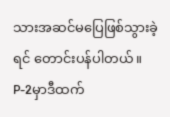သားအဆင်မပြေဖြစ်သွားခဲ့ရင် တောင်းပန်ပါတယ်။
P-2မှာဒီထက်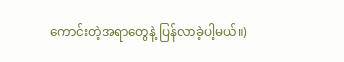ကောင်းတဲ့အရာတွေနဲ့ ပြန်လာခဲ့ပါ့မယ်။)